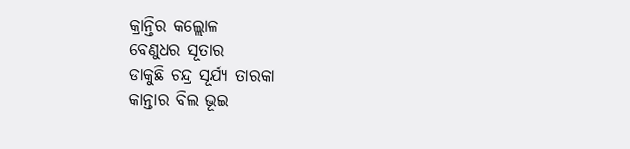କ୍ରାନ୍ତିର କଲ୍ଲୋଳ
ବେଣୁଧର ସୂତାର
ଡାକୁଛି ଚନ୍ଦ୍ର ସୂର୍ଯ୍ୟ ତାରକା
କାନ୍ତାର ବିଲ ଭୂଇ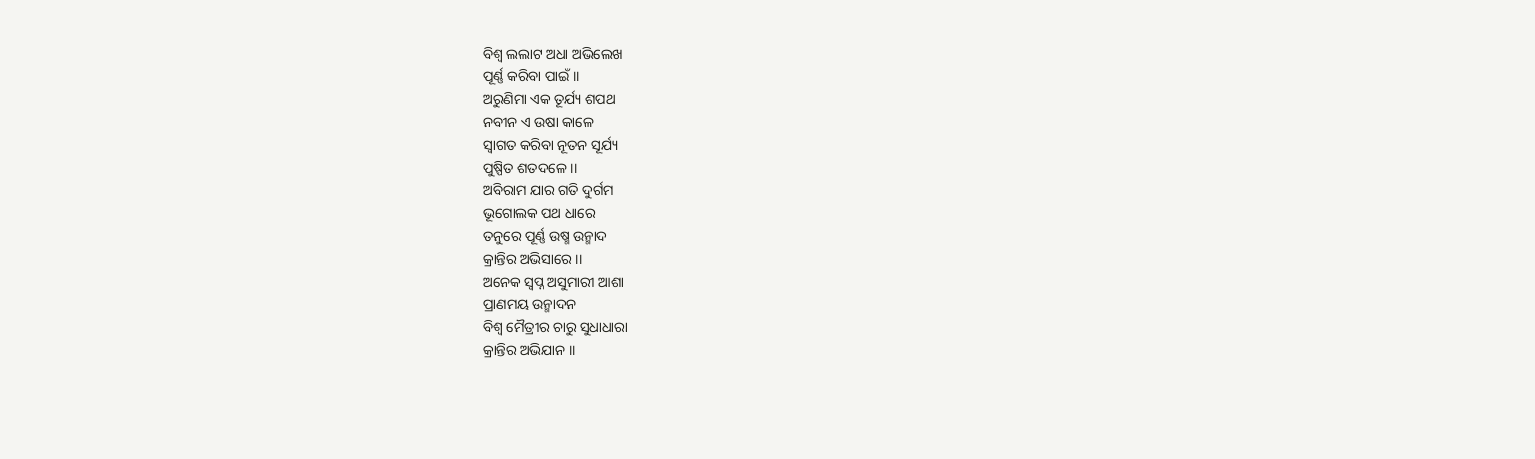ବିଶ୍ବ ଲଲାଟ ଅଧା ଅଭିଲେଖ
ପୂର୍ଣ୍ଣ କରିବା ପାଇଁ ।।
ଅରୁଣିମା ଏକ ତୂର୍ଯ୍ୟ ଶପଥ
ନବୀନ ଏ ଉଷା କାଳେ
ସ୍ବାଗତ କରିବା ନୂତନ ସୂର୍ଯ୍ୟ
ପୁଷ୍ପିତ ଶତଦଳେ ।।
ଅବିରାମ ଯାର ଗତି ଦୁର୍ଗମ
ଭୂଗୋଲକ ପଥ ଧାରେ
ତନୁରେ ପୂର୍ଣ୍ଣ ଉଷ୍ମ ଉନ୍ମାଦ
କ୍ରାନ୍ତିର ଅଭିସାରେ ।।
ଅନେକ ସ୍ବପ୍ନ ଅସୁମାରୀ ଆଶା
ପ୍ରାଣମୟ ଉନ୍ମାଦନ
ବିଶ୍ବ ମୈତ୍ରୀର ଚାରୁ ସୁଧାଧାରା
କ୍ରାନ୍ତିର ଅଭିଯାନ ।।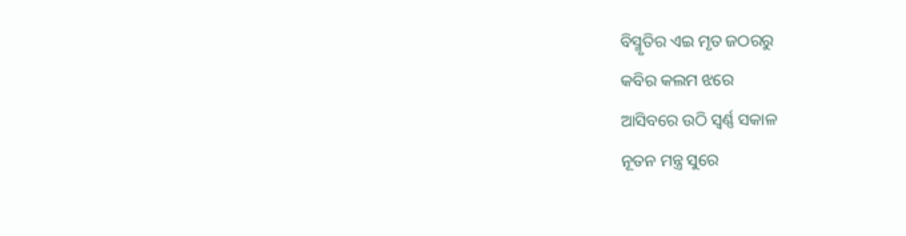ବିସ୍ମୃତିର ଏଇ ମୃତ ଜଠରରୁ
କବିର କଲମ ଝରେ
ଆସିବରେ ଉଠି ସ୍ବର୍ଣ୍ଣ ସକାଳ
ନୂତନ ମନ୍ତ୍ର ସୁରେ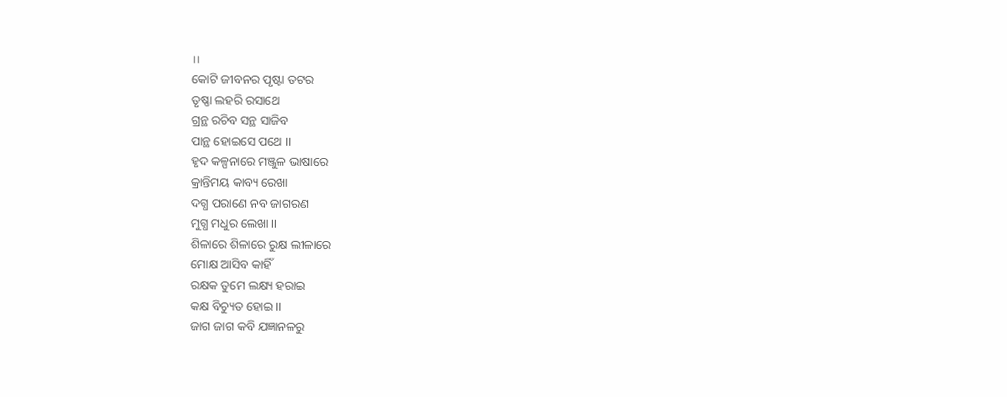।।
କୋଟି ଜୀବନର ପୃଷ୍ଟା ତଟର
ତୃଷ୍ଣା ଲହରି ରସାଥେ
ଗ୍ରନ୍ଥ ରଚିବ ସନ୍ଥ ସାଜିବ
ପାନ୍ଥ ହୋଇସେ ପଥେ ।।
ହୃଦ କଳ୍ପନାରେ ମଞ୍ଜୁଳ ଭାଷାରେ
କ୍ରାନ୍ତିମୟ କାବ୍ୟ ରେଖା
ଦଗ୍ଧ ପରାଣେ ନବ ଜାଗରଣ
ମୁଗ୍ଧ ମଧୁର ଲେଖା ।।
ଶିଳାରେ ଶିଳାରେ ରୁକ୍ଷ ଲୀଳାରେ
ମୋକ୍ଷ ଆସିବ କାହିଁ
ରକ୍ଷକ ତୁମେ ଲକ୍ଷ୍ୟ ହରାଇ
କକ୍ଷ ବିଚ୍ୟୁତ ହୋଇ ।।
ଜାଗ ଜାଗ କବି ଯଜ୍ଞାନଳରୁ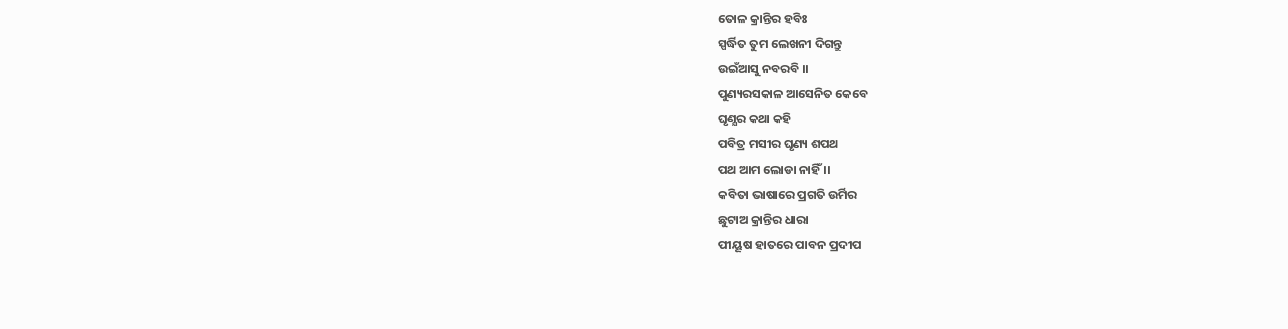ତୋଳ କ୍ରାନ୍ତିର ହବିଃ
ସ୍ପର୍ଦ୍ଧିତ ତୁମ ଲେଖନୀ ଦିଗନ୍ତୁ
ଉଇଁଆସୁ ନବରବି ।।
ପୁଣ୍ୟରସକାଳ ଆସେନିତ କେବେ
ଘୃଣ୍ଯର କଥା କହି
ପବିତ୍ର ମସୀର ଘୃଣ୍ୟ ଶପଥ
ପଥ ଆମ ଲୋଡା ନାହିଁ ।।
କବିତା ଭାଷାରେ ପ୍ରଗତି ଉର୍ମିର
ଛୁଟାଅ କ୍ରାନ୍ତିର ଧାରା
ପୀୟୂଷ ହାତରେ ପାବନ ପ୍ରଦୀପ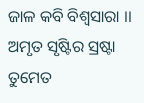ଜାଳ କବି ବିଶ୍ବସାରା ।।
ଅମୃତ ସୃଷ୍ଟିର ସ୍ରଷ୍ଟା ତୁମେତ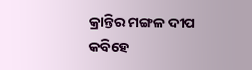କ୍ରାନ୍ତିର ମଙ୍ଗଳ ଦୀପ
କବିହେ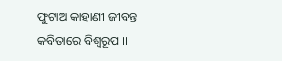ଫୁଟାଅ କାହାଣୀ ଜୀବନ୍ତ
କବିତାରେ ବିଶ୍ବରୂପ ।।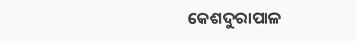କେଶଦୁରାପାଳ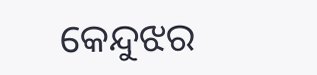କେନ୍ଦୁଝର